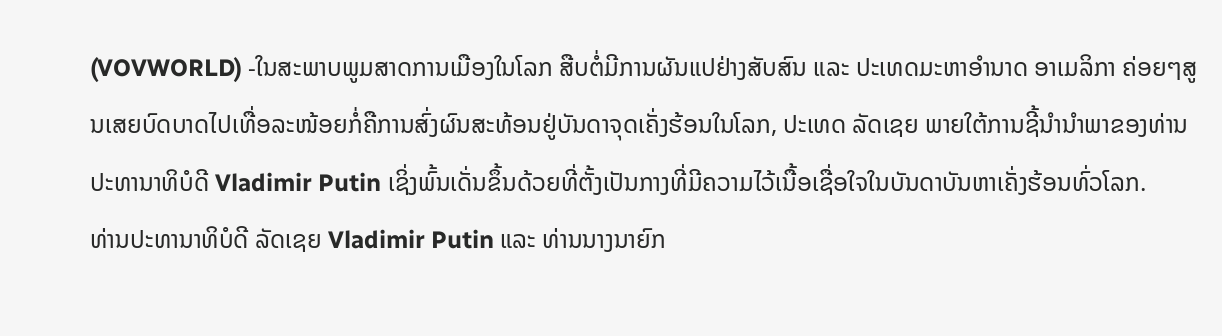(VOVWORLD) -ໃນສະພາບພູມສາດການເມືອງໃນໂລກ ສືບຕໍ່ມີການຜັນແປຢ່າງສັບສົນ ແລະ ປະເທດມະຫາອຳນາດ ອາເມລິກາ ຄ່ອຍໆສູນເສຍບົດບາດໄປເທື່ອລະໜ້ອຍກໍ່ຄືການສົ່ງຜົນສະທ້ອນຢູ່ບັນດາຈຸດເຄັ່ງຮ້ອນໃນໂລກ, ປະເທດ ລັດເຊຍ ພາຍໃຕ້ການຊີ້ນຳນຳພາຂອງທ່ານປະທານາທິບໍດີ Vladimir Putin ເຊິ່ງພົ້ນເດັ່ນຂຶ້ນດ້ວຍທີ່ຕັ້ງເປັນກາງທີ່ມີຄວາມໄວ້ເນື້ອເຊື່ອໃຈໃນບັນດາບັນຫາເຄັ່ງຮ້ອນທົ່ວໂລກ.
ທ່ານປະທານາທິບໍດີ ລັດເຊຍ Vladimir Putin ແລະ ທ່ານນາງນາຍົກ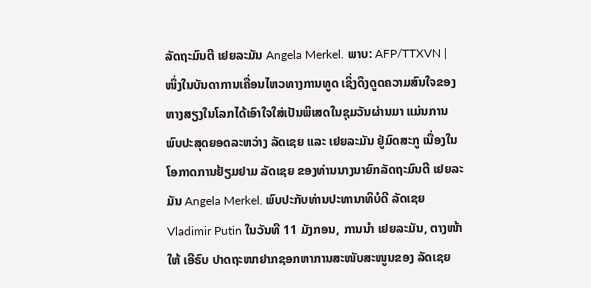ລັດຖະມົນຕີ ເຢຍລະມັນ Angela Merkel. ພາບ: AFP/TTXVN |
ໜຶ່ງໃນບັນດາການເຄື່ອນໄຫວທາງການທູດ ເຊິ່ງດຶງດູດຄວາມສົນໃຈຂອງຫາງສຽງໃນໂລກໄດ້ເອົາໃຈໃສ່ເປັນພິເສດໃນຊຸມວັນຜ່ານມາ ແມ່ນການພົບປະສຸດຍອດລະຫວ່າງ ລັດເຊຍ ແລະ ເຢຍລະມັນ ຢູ່ມົດສະກູ ເນື່ອງໃນໂອກາດການຢ້ຽມຢາມ ລັດເຊຍ ຂອງທ່ານນາງນາຍົກລັດຖະມົນຕີ ເຢຍລະມັນ Angela Merkel. ພົບປະກັບທ່ານປະທານາທິບໍດີ ລັດເຊຍ Vladimir Putin ໃນວັນທີ 11 ມັງກອນ, ການນຳ ເຢຍລະມັນ, ຕາງໜ້າໃຫ້ ເອີຣົບ ປາດຖະໜາຢາກຊອກຫາການສະໜັບສະໜູນຂອງ ລັດເຊຍ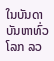ໃນບັນດາບັນຫາທົ່ວໂລກ ລວ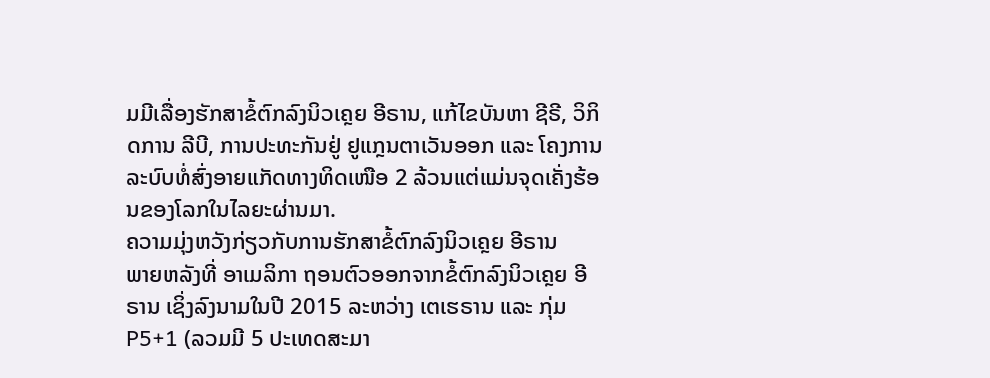ມມີເລື່ອງຮັກສາຂໍ້ຕົກລົງນິວເຄຼຍ ອີຣານ, ແກ້ໄຂບັນຫາ ຊີຣີ, ວິກິດການ ລີບີ, ການປະທະກັນຢູ່ ຢູແກຼນຕາເວັນອອກ ແລະ ໂຄງການລະບົບທໍ່ສົ່ງອາຍແກັດທາງທິດເໜືອ 2 ລ້ວນແຕ່ແມ່ນຈຸດເຄັ່ງຮ້ອນຂອງໂລກໃນໄລຍະຜ່ານມາ.
ຄວາມມຸ່ງຫວັງກ່ຽວກັບການຮັກສາຂໍ້ຕົກລົງນິວເຄຼຍ ອີຣານ
ພາຍຫລັງທີ່ ອາເມລິກາ ຖອນຕົວອອກຈາກຂໍ້ຕົກລົງນິວເຄຼຍ ອີຣານ ເຊິ່ງລົງນາມໃນປີ 2015 ລະຫວ່າງ ເຕເຮຣານ ແລະ ກຸ່ມ P5+1 (ລວມມີ 5 ປະເທດສະມາ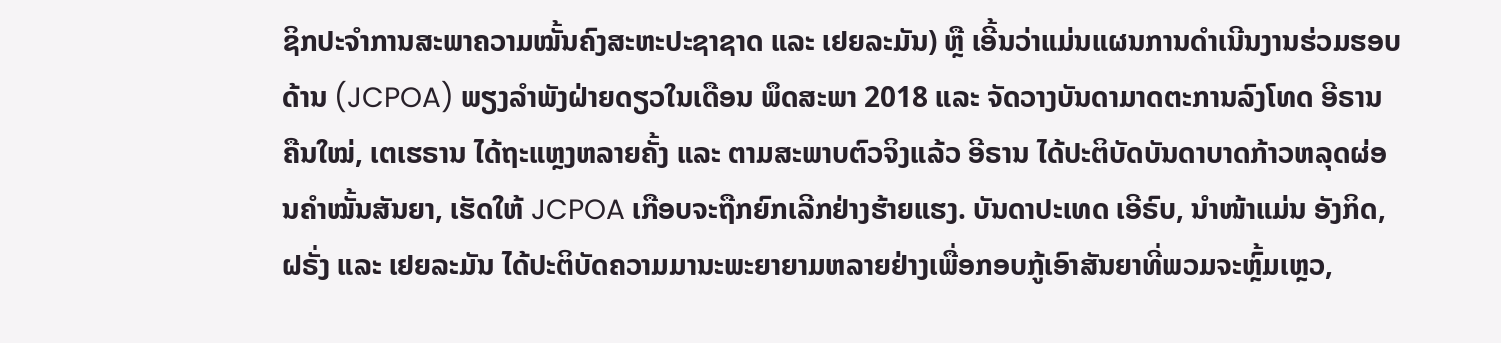ຊິກປະຈຳການສະພາຄວາມໝັ້ນຄົງສະຫະປະຊາຊາດ ແລະ ເຢຍລະມັນ) ຫຼື ເອີ້ນວ່າແມ່ນແຜນການດຳເນີນງານຮ່ວມຮອບດ້ານ (JCPOA) ພຽງລຳພັງຝ່າຍດຽວໃນເດືອນ ພຶດສະພາ 2018 ແລະ ຈັດວາງບັນດາມາດຕະການລົງໂທດ ອີຣານ ຄືນໃໝ່, ເຕເຮຣານ ໄດ້ຖະແຫຼງຫລາຍຄັ້ງ ແລະ ຕາມສະພາບຕົວຈິງແລ້ວ ອີຣານ ໄດ້ປະຕິບັດບັນດາບາດກ້າວຫລຸດຜ່ອນຄຳໝັ້ນສັນຍາ, ເຮັດໃຫ້ JCPOA ເກືອບຈະຖືກຍົກເລີກຢ່າງຮ້າຍແຮງ. ບັນດາປະເທດ ເອີຣົບ, ນຳໜ້າແມ່ນ ອັງກິດ, ຝຣັ່ງ ແລະ ເຢຍລະມັນ ໄດ້ປະຕິບັດຄວາມມານະພະຍາຍາມຫລາຍຢ່າງເພື່ອກອບກູ້ເອົາສັນຍາທີ່ພວມຈະຫຼົ້ມເຫຼວ,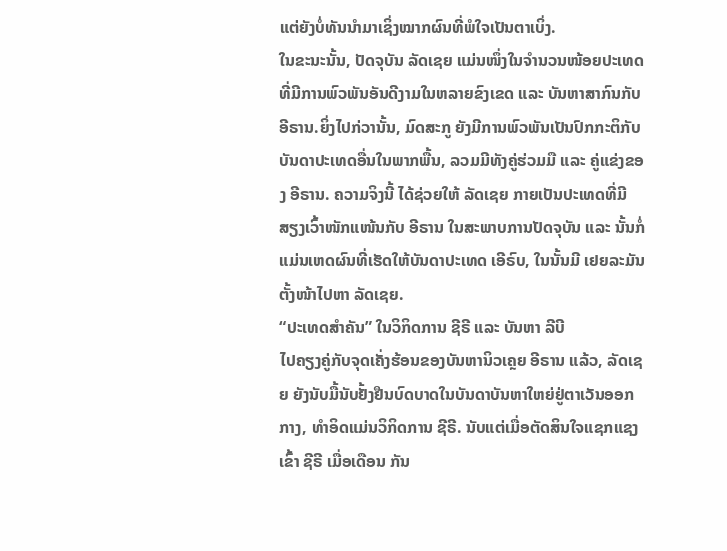ແຕ່ຍັງບໍ່ທັນນຳມາເຊິ່ງໝາກຜົນທີ່ພໍໃຈເປັນຕາເບິ່ງ.
ໃນຂະນະນັ້ນ, ປັດຈຸບັນ ລັດເຊຍ ແມ່ນໜຶ່ງໃນຈຳນວນໜ້ອຍປະເທດທີ່ມີການພົວພັນອັນດີງາມໃນຫລາຍຂົງເຂດ ແລະ ບັນຫາສາກົນກັບ ອີຣານ.ຍິ່ງໄປກ່ວານັ້ນ, ມົດສະກູ ຍັງມີການພົວພັນເປັນປົກກະຕິກັບບັນດາປະເທດອື່ນໃນພາກພື້ນ, ລວມມີທັງຄູ່ຮ່ວມມື ແລະ ຄູ່ແຂ່ງຂອງ ອີຣານ. ຄວາມຈິງນີ້ ໄດ້ຊ່ວຍໃຫ້ ລັດເຊຍ ກາຍເປັນປະເທດທີ່ມີສຽງເວົ້າໜັກແໜ້ນກັບ ອີຣານ ໃນສະພາບການປັດຈຸບັນ ແລະ ນັ້ນກໍ່ແມ່ນເຫດຜົນທີ່ເຮັດໃຫ້ບັນດາປະເທດ ເອີຣົບ, ໃນນັ້ນມີ ເຢຍລະມັນ ຕັ້ງໜ້າໄປຫາ ລັດເຊຍ.
“ປະເທດສຳຄັນ” ໃນວິກິດການ ຊີຣີ ແລະ ບັນຫາ ລີບີ
ໄປຄຽງຄູ່ກັບຈຸດເຄັ່ງຮ້ອນຂອງບັນຫານິວເຄຼຍ ອີຣານ ແລ້ວ, ລັດເຊຍ ຍັງນັບມື້ນັບຢັ້ງຢືນບົດບາດໃນບັນດາບັນຫາໃຫຍ່ຢູ່ຕາເວັນອອກກາງ, ທຳອິດແມ່ນວິກິດການ ຊີຣີ. ນັບແຕ່ເມື່ອຕັດສິນໃຈແຊກແຊງເຂົ້າ ຊີຣີ ເມື່ອເດືອນ ກັນ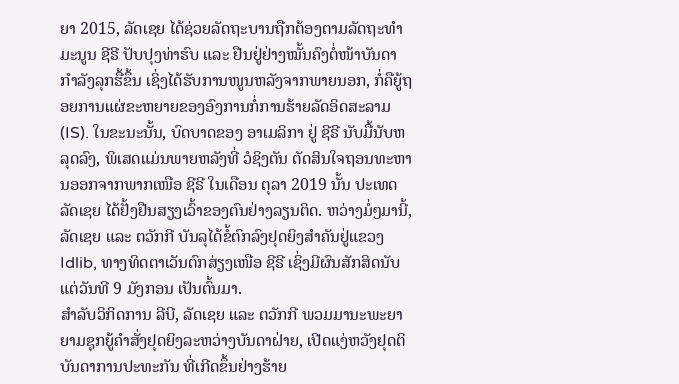ຍາ 2015, ລັດເຊຍ ໄດ້ຊ່ວຍລັດຖະບານຖືກຕ້ອງຕາມລັດຖະທຳມະນູນ ຊີຣີ ປັບປຸງທ່າຮົບ ແລະ ຢືນຢູ່ຢ່າງໝັ້ນຄົງຕໍ່ໜ້າບັນດາກຳລັງລຸກຮື້ຂຶ້ນ ເຊິ່ງໄດ້ຮັບການໜູນຫລັງຈາກພາຍນອກ, ກໍ່ຄືຍູ້ຖອຍການແຜ່ຂະຫຍາຍຂອງອົງການກໍ່ການຮ້າຍລັດອິດສະລາມ (IS). ໃນຂະນະນັ້ນ, ບົດບາດຂອງ ອາເມລິກາ ຢູ່ ຊີຣີ ນັບມື້ນັບຫລຸດລົງ, ພິເສດແມ່ນພາຍຫລັງທີ່ ວໍຊິງຕັນ ຕັດສິນໃຈຖອນທະຫານອອກຈາກພາກເໜືອ ຊີຣີ ໃນເດືອນ ຕຸລາ 2019 ນັ້ນ ປະເທດ ລັດເຊຍ ໄດ້ຢັ້ງຢືນສຽງເວົ້າຂອງຕົນຢ່າງລຽນຕິດ. ຫວ່າງມໍ່ໆມານີ້, ລັດເຊຍ ແລະ ຕວັກກີ ບັນລຸໄດ້ຂໍ້ຕົກລົງຢຸດຍິງສຳຄັນຢູ່ແຂວງ Idlib, ທາງທິດຕາເວັນຕົກສ່ຽງເໜືອ ຊີຣີ ເຊິ່ງມີຜົນສັກສິດນັບແຕ່ວັນທີ 9 ມັງກອນ ເປັນຕົ້ນມາ.
ສຳລັບວິກິດການ ລີບີ, ລັດເຊຍ ແລະ ຕວັກກີ ພວມມານະພະຍາຍາມຊຸກຍູ້ຄຳສັ່ງຢຸດຍິງລະຫວ່າງບັນດາຝ່າຍ, ເປີດແງ່ຫວັງຢຸດຕິບັນດາການປະທະກັນ ທີ່ເກີດຂຶ້ນຢ່າງຮ້າຍ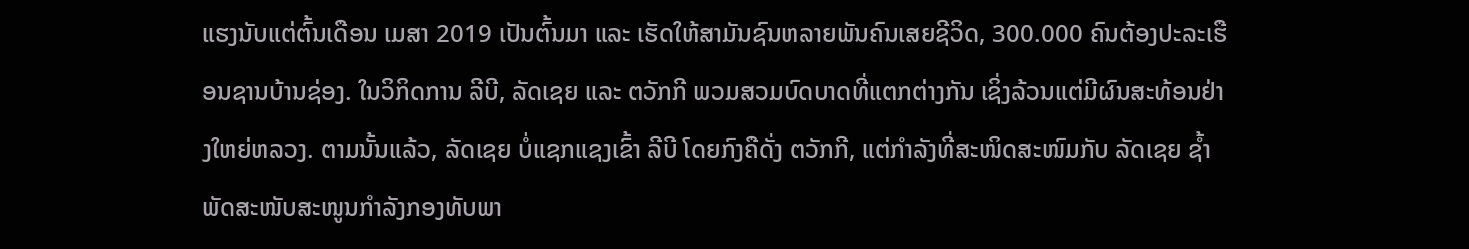ແຮງນັບແຕ່ຕົ້ນເດືອນ ເມສາ 2019 ເປັນຕົ້ນມາ ແລະ ເຮັດໃຫ້ສາມັນຊົນຫລາຍພັນຄົນເສຍຊີວິດ, 300.000 ຄົນຕ້ອງປະລະເຮືອນຊານບ້ານຊ່ອງ. ໃນວິກິດການ ລີບີ, ລັດເຊຍ ແລະ ຕວັກກີ ພວມສວມບົດບາດທີ່ແຕກຕ່າງກັນ ເຊິ່ງລ້ວນແຕ່ມີຜົນສະທ້ອນຢ່າງໃຫຍ່ຫລວງ. ຕາມນັ້ນແລ້ວ, ລັດເຊຍ ບໍ່ແຊກແຊງເຂົ້າ ລີບີ ໂດຍກົງຄືດັ່ງ ຕວັກກີ, ແຕ່ກຳລັງທີ່ສະໜິດສະໜົມກັບ ລັດເຊຍ ຊ້ຳພັດສະໜັບສະໜູນກຳລັງກອງທັບພາ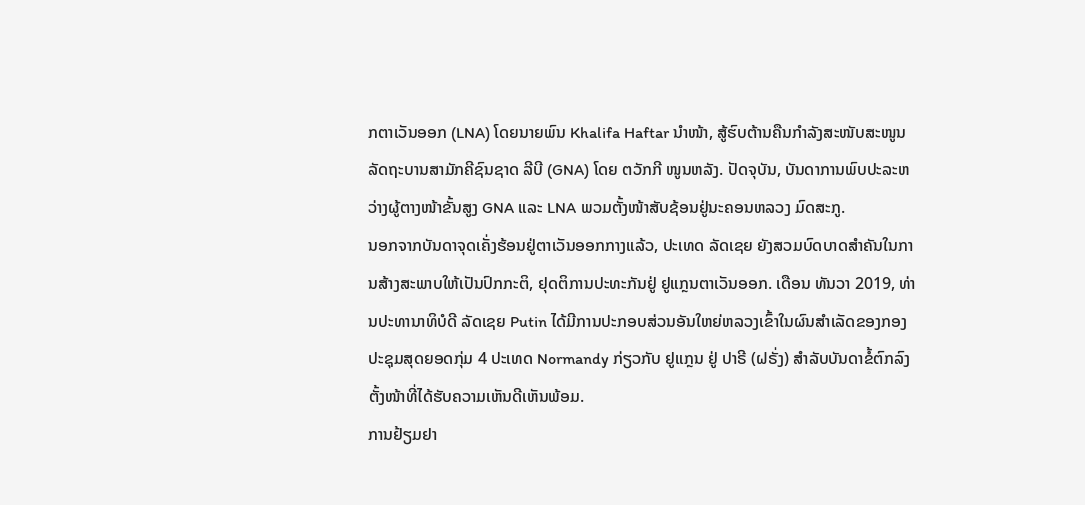ກຕາເວັນອອກ (LNA) ໂດຍນາຍພົນ Khalifa Haftar ນຳໜ້າ, ສູ້ຮົບຕ້ານຄືນກຳລັງສະໜັບສະໜູນລັດຖະບານສາມັກຄີຊົນຊາດ ລີບີ (GNA) ໂດຍ ຕວັກກີ ໜູນຫລັງ. ປັດຈຸບັນ, ບັນດາການພົບປະລະຫວ່າງຜູ້ຕາງໜ້າຂັ້ນສູງ GNA ແລະ LNA ພວມຕັ້ງໜ້າສັບຊ້ອນຢູ່ນະຄອນຫລວງ ມົດສະກູ.
ນອກຈາກບັນດາຈຸດເຄັ່ງຮ້ອນຢູ່ຕາເວັນອອກກາງແລ້ວ, ປະເທດ ລັດເຊຍ ຍັງສວມບົດບາດສຳຄັນໃນການສ້າງສະພາບໃຫ້ເປັນປົກກະຕິ, ຢຸດຕິການປະທະກັນຢູ່ ຢູແກຼນຕາເວັນອອກ. ເດືອນ ທັນວາ 2019, ທ່ານປະທານາທິບໍດີ ລັດເຊຍ Putin ໄດ້ມີການປະກອບສ່ວນອັນໃຫຍ່ຫລວງເຂົ້າໃນຜົນສຳເລັດຂອງກອງປະຊຸມສຸດຍອດກຸ່ມ 4 ປະເທດ Normandy ກ່ຽວກັບ ຢູແກຼນ ຢູ່ ປາຣີ (ຝຣັ່ງ) ສຳລັບບັນດາຂໍ້ຕົກລົງຕັ້ງໜ້າທີ່ໄດ້ຮັບຄວາມເຫັນດີເຫັນພ້ອມ.
ການຢ້ຽມຢາ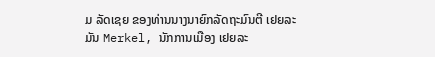ມ ລັດເຊຍ ຂອງທ່ານນາງນາຍົກລັດຖະມົນຕີ ເຢຍລະມັນ Merkel, ນັກການເມືອງ ເຢຍລະ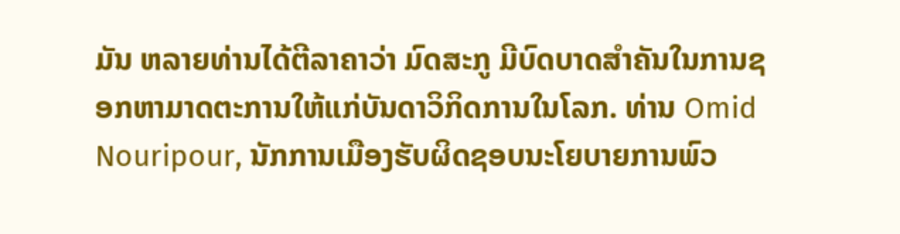ມັນ ຫລາຍທ່ານໄດ້ຕີລາຄາວ່າ ມົດສະກູ ມີບົດບາດສຳຄັນໃນການຊອກຫາມາດຕະການໃຫ້ແກ່ບັນດາວິກິດການໃນໂລກ. ທ່ານ Omid Nouripour, ນັກການເມືອງຮັບຜິດຊອບນະໂຍບາຍການພົວ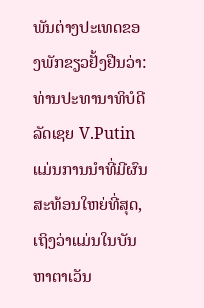ພັນຕ່າງປະເທດຂອງພັກຂຽວຢັ້ງຢືນວ່າ: ທ່ານປະທານາທິບໍດີ ລັດເຊຍ V.Putin ແມ່ນການນຳທີ່ມີຜົນສະທ້ອນໃຫຍ່ທີ່ສຸດ, ເຖິງວ່າແມ່ນໃນບັນຫາຕາເວັນ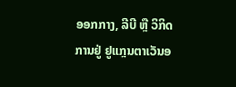ອອກກາງ, ລີບີ ຫຼື ວິກິດການຢູ່ ຢູແກຼນຕາເວັນອ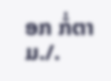ອກ ກໍ່ຕາມ./.